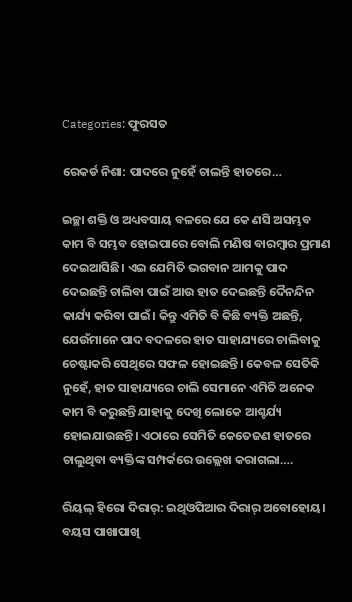Categories: ଫୁରସତ

ରେକର୍ଡ ନିଶା: ପାଦରେ ନୁହେଁ ଚାଲନ୍ତି ହାତରେ…

ଇଚ୍ଛା ଶକ୍ତି ଓ ଅଧ୍ୟବସାୟ ବଳରେ ଯେ କେ ଣସି ଅସମ୍ଭବ କାମ ବି ସମ୍ଭବ ହୋଇପାରେ ବୋଲି ମଣିଷ ବାରମ୍ବାର ପ୍ରମାଣ ଦେଇଆସିଛି। ଏଇ ଯେମିତି ଭଗବାନ ଆମକୁ ପାଦ ଦେଇଛନ୍ତି ଚାଲିବା ପାଇଁ ଆଉ ହାତ ଦେଇଛନ୍ତି ଦୈନନ୍ଦିନ କାର୍ଯ୍ୟ କରିବା ପାଇଁ। କିନ୍ତୁ ଏମିତି ବି କିଛି ବ୍ୟକ୍ତି ଅଛନ୍ତି, ଯେଉଁମାନେ ପାଦ ବଦଳରେ ହାତ ସାହାଯ୍ୟରେ ଚାଲିବାକୁ ଚେଷ୍ଟାକରି ସେଥିରେ ସଫଳ ହୋଇଛନ୍ତି। କେବଳ ସେତିକି ନୁହେଁ, ହାତ ସାହାଯ୍ୟରେ ଚାଲି ସେମାନେ ଏମିତି ଅନେକ କାମ ବି କରୁଛନ୍ତି ଯାହାକୁ ଦେଖି ଲୋକେ ଆଶ୍ଚର୍ଯ୍ୟ ହୋଇଯାଉଛନ୍ତି। ଏଠାରେ ସେମିତି କେତେଜଣ ହାତରେ ଚାଲୁଥିବା ବ୍ୟକ୍ତିଙ୍କ ସମ୍ପର୍କରେ ଉଲ୍ଲେଖ କରାଗଲା….

ରିୟଲ୍‌ ହିରୋ ଦିରାର୍‌: ଇଥିଓପିଆର ଦିରାର୍‌ ଅବୋହୋୟ। ବୟସ ପାଖାପାଖି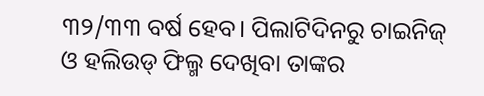୩୨/୩୩ ବର୍ଷ ହେବ। ପିଲାଟିଦିନରୁ ଚାଇନିଜ୍‌ ଓ ହଲିଉଡ୍‌ ଫିଲ୍ମ ଦେଖିବା ତାଙ୍କର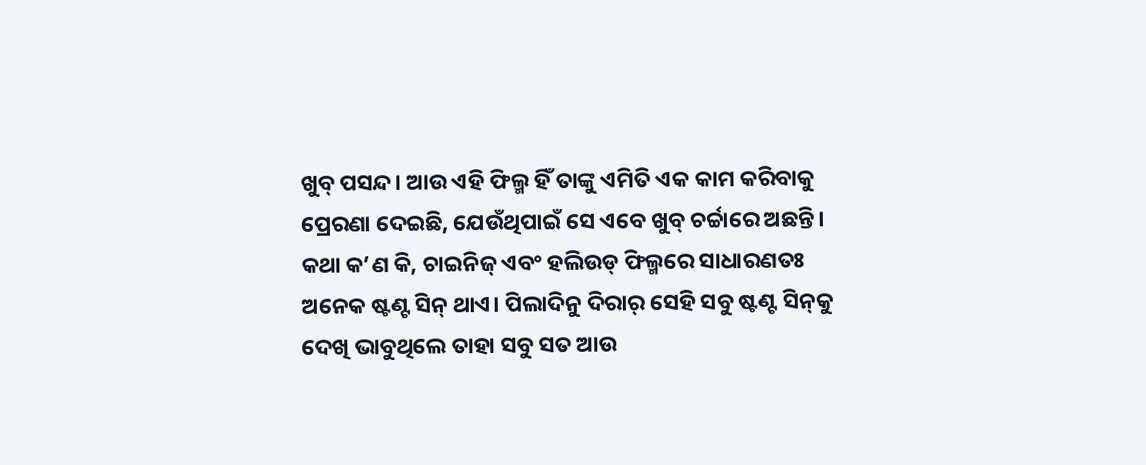ଖୁବ୍‌ ପସନ୍ଦ। ଆଉ ଏହି ଫିଲ୍ମ ହିଁ ତାଙ୍କୁ ଏମିତି ଏକ କାମ କରିବାକୁ ପ୍ରେରଣା ଦେଇଛି, ଯେଉଁଥିପାଇଁ ସେ ଏବେ ଖୁବ୍‌ ଚର୍ଚ୍ଚାରେ ଅଛନ୍ତି। କଥା କ’ଣ କି, ଚାଇନିଜ୍‌ ଏବଂ ହଲିଉଡ୍‌ ଫିଲ୍ମରେ ସାଧାରଣତଃ ଅନେକ ଷ୍ଟଣ୍ଟ ସିନ୍‌ ଥାଏ। ପିଲାଦିନୁ ଦିରାର୍‌ ସେହି ସବୁ ଷ୍ଟଣ୍ଟ ସିନ୍‌କୁ ଦେଖି ଭାବୁଥିଲେ ତାହା ସବୁ ସତ ଆଉ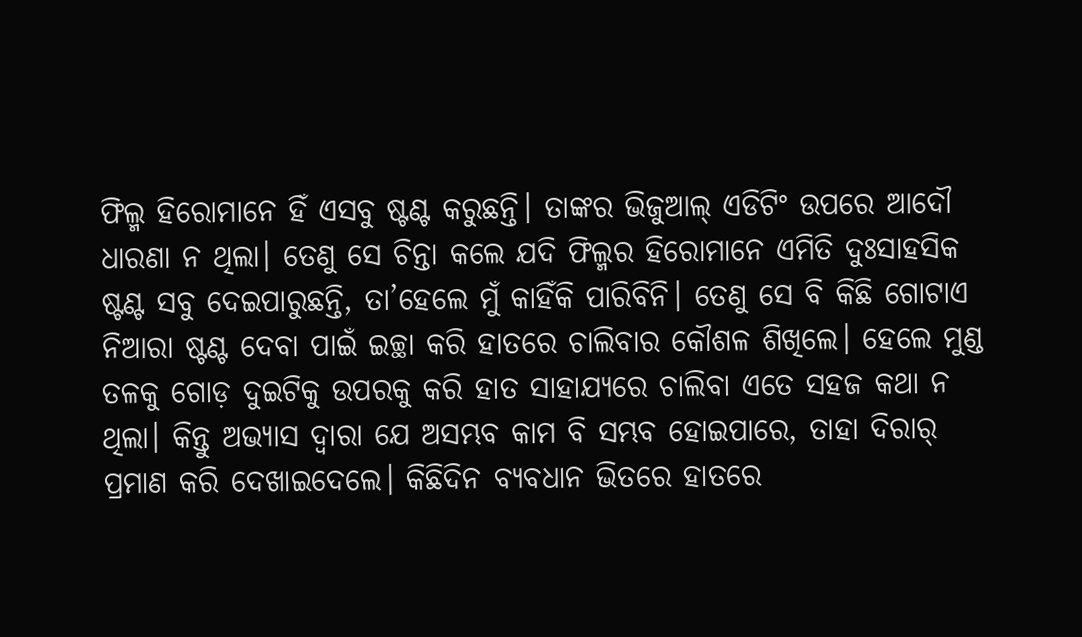ଫିଲ୍ମ ହିରୋମାନେ ହିଁ ଏସବୁ ଷ୍ଟଣ୍ଟ କରୁଛନ୍ତି। ତାଙ୍କର ଭିଜୁଆଲ୍‌ ଏଡିଟିଂ ଉପରେ ଆଦୌ ଧାରଣା ନ ଥିଲା। ତେଣୁ ସେ ଚିନ୍ତା କଲେ ଯଦି ଫିଲ୍ମର ହିରୋମାନେ ଏମିତି ଦୁଃସାହସିକ ଷ୍ଟଣ୍ଟ ସବୁ ଦେଇପାରୁଛନ୍ତି, ତା’ହେଲେ ମୁଁ କାହିଁକି ପାରିବିନି। ତେଣୁ ସେ ବି କିଛି ଗୋଟାଏ ନିଆରା ଷ୍ଟଣ୍ଟ ଦେବା ପାଇଁ ଇଚ୍ଛା କରି ହାତରେ ଚାଲିବାର କୌଶଳ ଶିଖିଲେ। ହେଲେ ମୁଣ୍ଡ ତଳକୁ ଗୋଡ଼ ଦୁଇଟିକୁ ଉପରକୁ କରି ହାତ ସାହାଯ୍ୟରେ ଚାଲିବା ଏତେ ସହଜ କଥା ନ ଥିଲା। କିନ୍ତୁ ଅଭ୍ୟାସ ଦ୍ୱାରା ଯେ ଅସମ୍ଭବ କାମ ବି ସମ୍ଭବ ହୋଇପାରେ, ତାହା ଦିରାର୍‌ ପ୍ରମାଣ କରି ଦେଖାଇଦେଲେ। କିଛିଦିନ ବ୍ୟବଧାନ ଭିତରେ ହାତରେ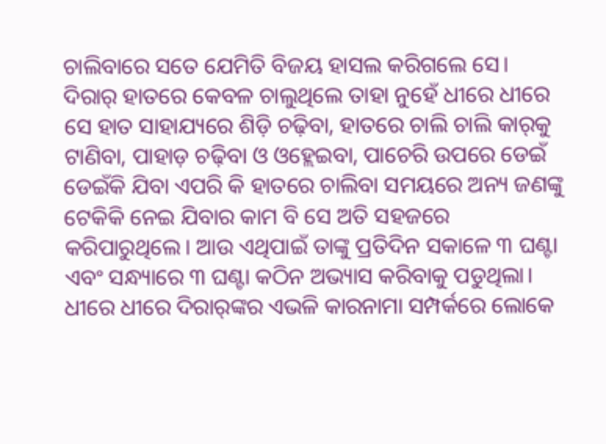ଚାଲିବାରେ ସତେ ଯେମିତି ବିଜୟ ହାସଲ କରିଗଲେ ସେ। ଦିରାର୍‌ ହାତରେ କେବଳ ଚାଲୁଥିଲେ ତାହା ନୁହେଁ ଧୀରେ ଧୀରେ ସେ ହାତ ସାହାଯ୍ୟରେ ଶିଡ଼ି ଚଢ଼ିବା, ହାତରେ ଚାଲି ଚାଲି କାର୍‌କୁ ଟାଣିବା, ପାହାଡ଼ ଚଢ଼ିବା ଓ ଓହ୍ଲେଇବା, ପାଚେରି ଉପରେ ଡେଇଁ ଡେଇଁକି ଯିବା ଏପରି କି ହାତରେ ଚାଲିବା ସମୟରେ ଅନ୍ୟ ଜଣଙ୍କୁ ଟେକିକି ନେଇ ଯିବାର କାମ ବି ସେ ଅତି ସହଜରେ କରିପାରୁଥିଲେ। ଆଉ ଏଥିପାଇଁ ତାଙ୍କୁ ପ୍ରତିଦିନ ସକାଳେ ୩ ଘଣ୍ଟା ଏବଂ ସନ୍ଧ୍ୟାରେ ୩ ଘଣ୍ଟା କଠିନ ଅଭ୍ୟାସ କରିବାକୁ ପଡୁଥିଲା। ଧୀରେ ଧୀରେ ଦିରାର୍‌ଙ୍କର ଏଭଳି କାରନାମା ସମ୍ପର୍କରେ ଲୋକେ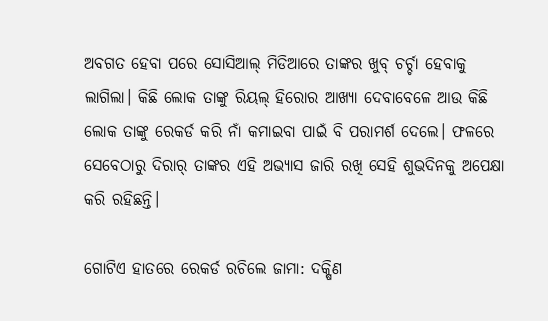ଅବଗତ ହେବା ପରେ ସୋସିଆଲ୍‌ ମିଡିଆରେ ତାଙ୍କର ଖୁବ୍‌ ଚର୍ଚ୍ଚା ହେବାକୁ ଲାଗିଲା। କିଛି ଲୋକ ତାଙ୍କୁ ରିୟଲ୍‌ ହିରୋର ଆଖ୍ୟା ଦେବାବେଳେ ଆଉ କିଛି ଲୋକ ତାଙ୍କୁ ରେକର୍ଡ କରି ନାଁ କମାଇବା ପାଇଁ ବି ପରାମର୍ଶ ଦେଲେ। ଫଳରେ ସେବେଠାରୁ ଦିରାର୍‌ ତାଙ୍କର ଏହି ଅଭ୍ୟାସ ଜାରି ରଖି ସେହି ଶୁଭଦିନକୁ ଅପେକ୍ଷା କରି ରହିଛନ୍ତି।

ଗୋଟିଏ ହାତରେ ରେକର୍ଡ ରଚିଲେ ଜାମା: ଦକ୍ଷିଣ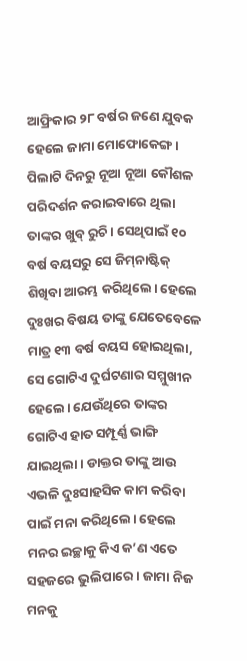ଆଫ୍ରିକାର ୨୮ ବର୍ଷର ଜଣେ ଯୁବକ ହେଲେ ଜାମା ମୋଫୋକେଙ୍ଗ। ପିଲାଟି ଦିନରୁ ନୂଆ ନୂଆ କୌଶଳ ପରିଦର୍ଶନ କରାଇବାରେ ଥିଲା ତାଙ୍କର ଖୁବ୍‌ ରୁଚି। ସେଥିପାଇଁ ୧୦ ବର୍ଷ ବୟସରୁ ସେ ଜିମ୍‌ନାଷ୍ଟିକ୍‌ ଶିଖିବା ଆରମ୍ଭ କରିଥିଲେ। ହେଲେ ଦୁଃଖର ବିଷୟ ତାଙ୍କୁ ଯେତେବେଳେ ମାତ୍ର ୧୩ ବର୍ଷ ବୟସ ହୋଇଥିଲା, ସେ ଗୋଟିଏ ଦୁର୍ଘଟଣାର ସମ୍ମୁଖୀନ ହେଲେ। ଯେଉଁଥିରେ ତାଙ୍କର ଗୋଟିଏ ହାତ ସମ୍ପୂର୍ଣ୍ଣ ଭାଙ୍ଗି ଯାଇଥିଲା। ଡାକ୍ତର ତାଙ୍କୁ ଆଉ ଏଭଳି ଦୁଃସାହସିକ କାମ କରିବା ପାଇଁ ମନା କରିଥିଲେ। ହେଲେ ମନର ଇଚ୍ଛାକୁ କିଏ କ’ଣ ଏତେ ସହଜରେ ଭୁଲିପାରେ। ଜାମା ନିଜ ମନକୁ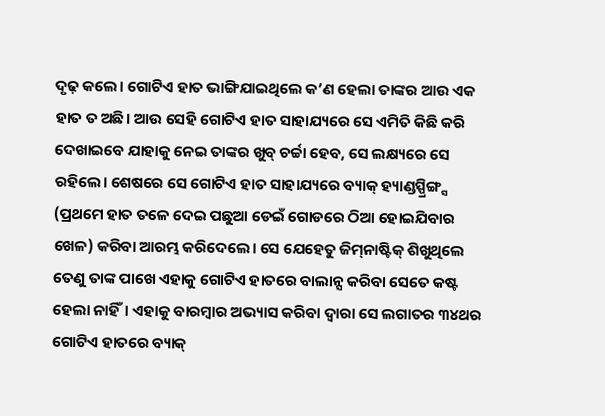ଦୃଢ଼ କଲେ। ଗୋଟିଏ ହାତ ଭାଙ୍ଗିଯାଇଥିଲେ କ’ଣ ହେଲା ତାଙ୍କର ଆଉ ଏକ ହାତ ତ ଅଛି। ଆଉ ସେହି ଗୋଟିଏ ହାତ ସାହାଯ୍ୟରେ ସେ ଏମିତି କିଛି କରି ଦେଖାଇବେ ଯାହାକୁ ନେଇ ତାଙ୍କର ଖୁବ୍‌ ଚର୍ଚ୍ଚା ହେବ, ସେ ଲକ୍ଷ୍ୟରେ ସେ ରହିଲେ। ଶେଷରେ ସେ ଗୋଟିଏ ହାତ ସାହାଯ୍ୟରେ ବ୍ୟାକ୍‌ ହ୍ୟାଣ୍ଡସ୍ପ୍ରିଙ୍ଗ୍ସ (ପ୍ରଥମେ ହାତ ତଳେ ଦେଇ ପଛୁଆ ଡେଇଁ ଗୋଡରେ ଠିଆ ହୋଇଯିବାର ଖେଳ) କରିବା ଆରମ୍ଭ କରିଦେଲେ। ସେ ଯେହେତୁ ଜିମ୍‌ନାଷ୍ଟିକ୍‌ ଶିଖୁଥିଲେ ତେଣୁ ତାଙ୍କ ପାଖେ ଏହାକୁ ଗୋଟିଏ ହାତରେ ବାଲାନ୍ସ କରିବା ସେତେ କଷ୍ଟ ହେଲା ନାହିଁ। ଏହାକୁ ବାରମ୍ବାର ଅଭ୍ୟାସ କରିବା ଦ୍ୱାରା ସେ ଲଗାତର ୩୪ଥର ଗୋଟିଏ ହାତରେ ବ୍ୟାକ୍‌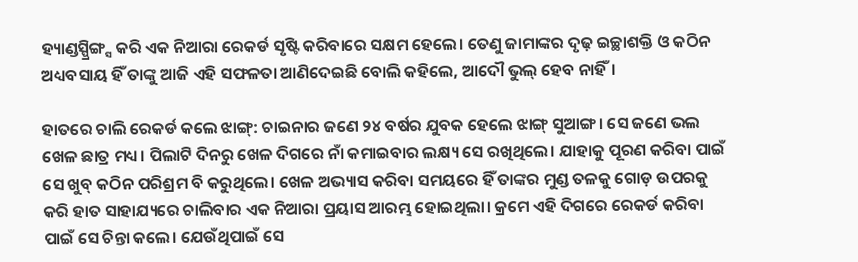ହ୍ୟାଣ୍ଡସ୍ପ୍ରିଙ୍ଗ୍ସ କରି ଏକ ନିଆରା ରେକର୍ଡ ସୃଷ୍ଟି କରିବାରେ ସକ୍ଷମ ହେଲେ। ତେଣୁ ଜାମାଙ୍କର ଦୃଢ଼ ଇଚ୍ଛାଶକ୍ତି ଓ କଠିନ ଅଧ୍ୟବସାୟ ହିଁ ତାଙ୍କୁ ଆଜି ଏହି ସଫଳତା ଆଣିଦେଇଛି ବୋଲି କହିଲେ, ଆଦୌ ଭୁଲ୍‌ ହେବ ନାହିଁ।

ହାତରେ ଚାଲି ରେକର୍ଡ କଲେ ଝାଙ୍ଗ୍‌: ଚାଇନାର ଜଣେ ୨୪ ବର୍ଷର ଯୁବକ ହେଲେ ଝାଙ୍ଗ୍‌ ସୁଆଙ୍ଗ। ସେ ଜଣେ ଭଲ ଖେଳ ଛାତ୍ର ମଧ୍ୟ। ପିଲାଟି ଦିନରୁ ଖେଳ ଦିଗରେ ନାଁ କମାଇବାର ଲକ୍ଷ୍ୟ ସେ ରଖିଥିଲେ। ଯାହାକୁ ପୂରଣ କରିବା ପାଇଁ ସେ ଖୁବ୍‌ କଠିନ ପରିଶ୍ରମ ବି କରୁଥିଲେ। ଖେଳ ଅଭ୍ୟାସ କରିବା ସମୟରେ ହିଁ ତାଙ୍କର ମୁଣ୍ଡ ତଳକୁ ଗୋଡ଼ ଉପରକୁ କରି ହାତ ସାହାଯ୍ୟରେ ଚାଲିବାର ଏକ ନିଆରା ପ୍ରୟାସ ଆରମ୍ଭ ହୋଇଥିଲା। କ୍ରମେ ଏହି ଦିଗରେ ରେକର୍ଡ କରିବା ପାଇଁ ସେ ଚିନ୍ତା କଲେ। ଯେଉଁଥିପାଇଁ ସେ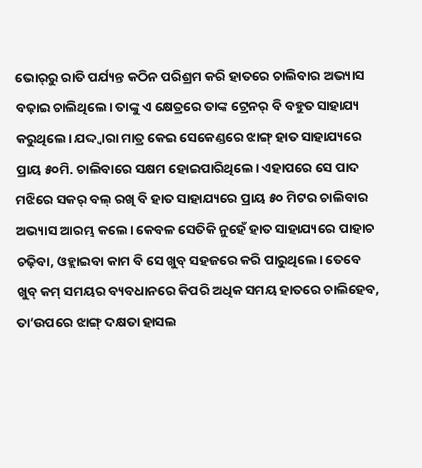ଭୋର୍‌ରୁ ରାତି ପର୍ଯ୍ୟନ୍ତ କଠିନ ପରିଶ୍ରମ କରି ହାତରେ ଚାଲିବାର ଅଭ୍ୟାସ ବଢ଼ାଇ ଚାଲିଥିଲେ। ତାଙ୍କୁ ଏ କ୍ଷେତ୍ରରେ ତାଙ୍କ ଟ୍ରେନର୍‌ ବି ବହୁତ ସାହାଯ୍ୟ କରୁଥିଲେ। ଯଦ୍ଦ୍ବାରା ମାତ୍ର କେଇ ସେକେଣ୍ଡରେ ଝାଙ୍ଗ୍‌ ହାତ ସାହାଯ୍ୟରେ ପ୍ରାୟ ୫୦ମି. ଚାଲିବାରେ ସକ୍ଷମ ହୋଇପାରିଥିଲେ। ଏହାପରେ ସେ ପାଦ ମଝିରେ ସକର୍‌ ବଲ୍‌ ରଖି ବି ହାତ ସାହାଯ୍ୟରେ ପ୍ରାୟ ୫୦ ମିଟର ଚାଲିବାର ଅଭ୍ୟାସ ଆରମ୍ଭ କଲେ। କେବଳ ସେତିକି ନୁହେଁ ହାତ ସାହାଯ୍ୟରେ ପାହାଚ ଚଢ଼ିବା, ଓହ୍ଲାଇବା କାମ ବି ସେ ଖୁବ୍‌ ସହଜରେ କରି ପାରୁଥିଲେ। ତେବେ ଖୁବ୍‌ କମ୍‌ ସମୟର ବ୍ୟବଧାନରେ କିପରି ଅଧିକ ସମୟ ହାତରେ ଚାଲିହେବ, ତା’ଉପରେ ଝାଙ୍ଗ୍‌ ଦକ୍ଷତା ହାସଲ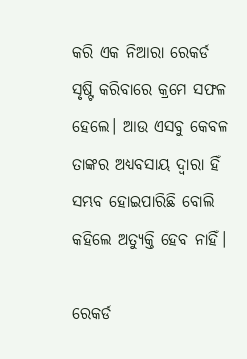କରି ଏକ ନିଆରା ରେକର୍ଡ ସୃଷ୍ଟି କରିବାରେ କ୍ରମେ ସଫଳ ହେଲେ। ଆଉ ଏସବୁ କେବଳ ତାଙ୍କର ଅଧ୍ୟବସାୟ ଦ୍ୱାରା ହିଁ ସମ୍ଭବ ହୋଇପାରିଛି ବୋଲି କହିଲେ ଅତ୍ୟୁକ୍ତି ହେବ ନାହିଁ।

ରେକର୍ଡ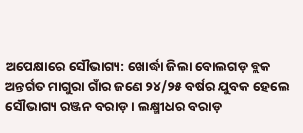ଅପେକ୍ଷାରେ ସୌଭାଗ୍ୟ: ଖୋର୍ଦ୍ଧା ଜିଲା ବୋଲଗଡ଼ ବ୍ଲକ ଅନ୍ତର୍ଗତ ମାଗୁରା ଗାଁର ଜଣେ ୨୪/୨୫ ବର୍ଷର ଯୁବକ ହେଲେ ସୌଭାଗ୍ୟ ରଞ୍ଜନ ବରାଡ଼। ଲକ୍ଷ୍ମୀଧର ବରାଡ଼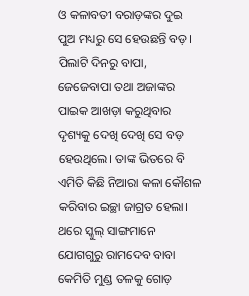ଓ କଳାବତୀ ବରାଡ଼ଙ୍କର ଦୁଇ ପୁଅ ମଧ୍ୟରୁ ସେ ହେଉଛନ୍ତି ବଡ଼। ପିଲାଟି ଦିନରୁ ବାପା, ଜେଜେବାପା ତଥା ଅଜାଙ୍କର ପାଇକ ଆଖଡ଼ା କରୁଥିବାର ଦୃଶ୍ୟକୁ ଦେଖି ଦେଖି ସେ ବଡ଼ ହେଉଥିଲେ। ତାଙ୍କ ଭିତରେ ବି ଏମିତି କିଛି ନିଆରା କଳା କୌଶଳ କରିବାର ଇଚ୍ଛା ଜାଗ୍ରତ ହେଲା। ଥରେ ସ୍କୁଲ୍‌ ସାଙ୍ଗମାନେ ଯୋଗଗୁରୁ ରାମଦେବ ବାବା କେମିତି ମୁଣ୍ଡ ତଳକୁ ଗୋଡ଼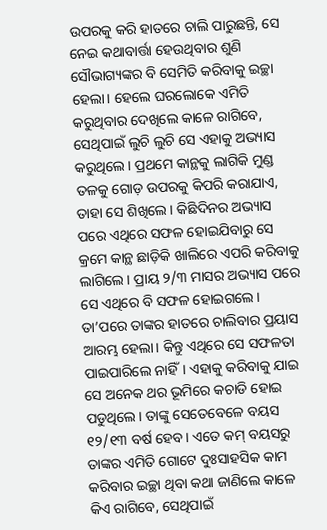ଉପରକୁ କରି ହାତରେ ଚାଲି ପାରୁଛନ୍ତି, ସେ ନେଇ କଥାବାର୍ତ୍ତା ହେଉଥିବାର ଶୁଣି ସୌଭାଗ୍ୟଙ୍କର ବି ସେମିତି କରିବାକୁ ଇଚ୍ଛା ହେଲା। ହେଲେ ଘରଲୋକେ ଏମିତି କରୁଥିବାର ଦେଖିଲେ କାଳେ ରାଗିବେ, ସେଥିପାଇଁ ଲୁଚି ଲୁଚି ସେ ଏହାକୁ ଅଭ୍ୟାସ କରୁଥିଲେ। ପ୍ରଥମେ କାନ୍ଥକୁ ଲାଗିକି ମୁଣ୍ଡ ତଳକୁ ଗୋଡ଼ ଉପରକୁ କିପରି କରାଯାଏ, ତାହା ସେ ଶିଖିଲେ। କିଛିଦିନର ଅଭ୍ୟାସ ପରେ ଏଥିରେ ସଫଳ ହୋଇଯିବାରୁ ସେ କ୍ରମେ କାନ୍ଥ ଛାଡ଼ିକି ଖାଲିରେ ଏପରି କରିବାକୁ ଲାଗିଲେ। ପ୍ରାୟ ୨/୩ ମାସର ଅଭ୍ୟାସ ପରେ ସେ ଏଥିରେ ବି ସଫଳ ହୋଇଗଲେ। ତା’ପରେ ତାଙ୍କର ହାତରେ ଚାଲିବାର ପ୍ରୟାସ ଆରମ୍ଭ ହେଲା। କିନ୍ତୁ ଏଥିରେ ସେ ସଫଳତା ପାଇପାରିଲେ ନାହିଁ। ଏହାକୁ କରିବାକୁ ଯାଇ ସେ ଅନେକ ଥର ଭୂମିରେ କଚାଡି ହୋଇ ପଡୁଥିଲେ। ତାଙ୍କୁ ସେତେବେଳେ ବୟସ ୧୨/୧୩ ବର୍ଷ ହେବ। ଏତେ କମ୍‌ ବୟସରୁ ତାଙ୍କର ଏମିତି ଗୋଟେ ଦୁଃସାହସିକ କାମ କରିବାର ଇଚ୍ଛା ଥିବା କଥା ଜାଣିଲେ କାଳେ କିଏ ରାଗିବେ, ସେଥିପାଇଁ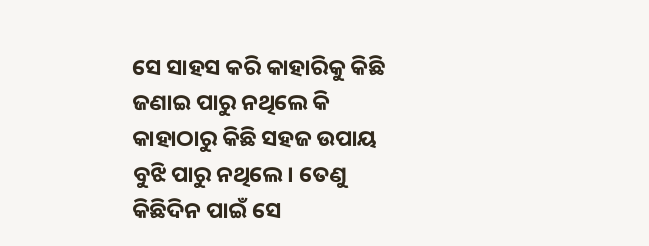ସେ ସାହସ କରି କାହାରିକୁ କିଛି ଜଣାଇ ପାରୁ ନଥିଲେ କି କାହାଠାରୁ କିଛି ସହଜ ଉପାୟ ବୁଝି ପାରୁ ନଥିଲେ। ତେଣୁ କିଛିଦିନ ପାଇଁ ସେ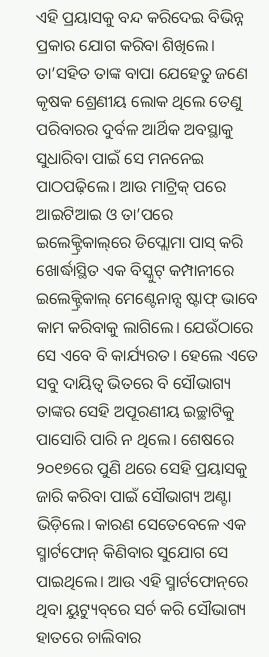ଏହି ପ୍ରୟାସକୁ ବନ୍ଦ କରିଦେଇ ବିଭିନ୍ନ ପ୍ରକାର ଯୋଗ କରିବା ଶିଖିଲେ। ତା’ସହିତ ତାଙ୍କ ବାପା ଯେହେତୁ ଜଣେ କୃଷକ ଶ୍ରେଣୀୟ ଲୋକ ଥିଲେ ତେଣୁ ପରିବାରର ଦୁର୍ବଳ ଆର୍ଥିକ ଅବସ୍ଥାକୁ ସୁଧାରିବା ପାଇଁ ସେ ମନନେଇ ପାଠପଢ଼ିଲେ। ଆଉ ମାଟ୍ରିକ୍‌ ପରେ ଆଇଟିଆଇ ଓ ତା’ପରେ ଇଲେକ୍ଟ୍ରିକାଲ୍‌ରେ ଡିପ୍ଲୋମା ପାସ୍‌ କରି ଖୋର୍ଦ୍ଧାସ୍ଥିତ ଏକ ବିସ୍କୁଟ୍‌ କମ୍ପାନୀରେ ଇଲେକ୍ଟ୍ରିକାଲ୍‌ ମେଣ୍ଟେନାନ୍ସ ଷ୍ଟାଫ୍‌ ଭାବେ କାମ କରିବାକୁ ଲାଗିଲେ। ଯେଉଁଠାରେ ସେ ଏବେ ବି କାର୍ଯ୍ୟରତ। ହେଲେ ଏତେ ସବୁ ଦାୟିତ୍ୱ ଭିତରେ ବି ସୌଭାଗ୍ୟ ତାଙ୍କର ସେହି ଅପୂରଣୀୟ ଇଚ୍ଛାଟିକୁ ପାସୋରି ପାରି ନ ଥିଲେ। ଶେଷରେ ୨୦୧୭ରେ ପୁଣି ଥରେ ସେହି ପ୍ରୟାସକୁ ଜାରି କରିବା ପାଇଁ ସୌଭାଗ୍ୟ ଅଣ୍ଟା ଭିଡ଼ିଲେ। କାରଣ ସେତେବେଳେ ଏକ ସ୍ମାର୍ଟଫୋନ୍‌ କିଣିବାର ସୁଯୋଗ ସେ ପାଇଥିଲେ। ଆଉ ଏହି ସ୍ମାର୍ଟଫୋନ୍‌ରେ ଥିବା ୟୁଟ୍ୟୁବ୍‌ରେ ସର୍ଚ କରି ସୌଭାଗ୍ୟ ହାତରେ ଚାଲିବାର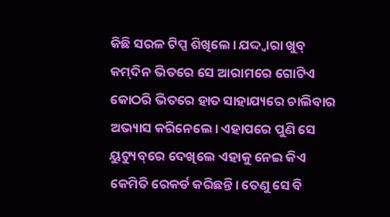କିଛି ସରଳ ଟିପ୍ସ ଶିଖିଲେ। ଯଦ୍ଦ୍ବାରା ଖୁବ୍‌ କମ୍‌ଦିନ ଭିତରେ ସେ ଆରାମରେ ଗୋଟିଏ କୋଠରି ଭିତରେ ହାତ ସାହାଯ୍ୟରେ ଚାଲିବାର ଅଭ୍ୟାସ କରିନେଲେ। ଏହାପରେ ପୁଣି ସେ ୟୁଟ୍ୟୁବ୍‌ରେ ଦେଖିଲେ ଏହାକୁ ନେଇ କିଏ କେମିତି ରେକର୍ଡ କରିଛନ୍ତି। ତେଣୁ ସେ ବି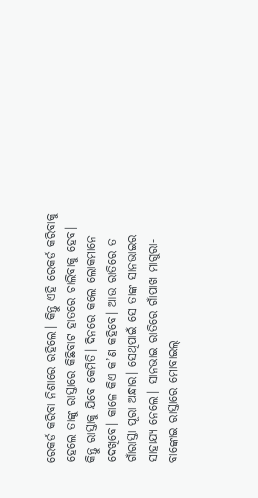ରେକର୍ଡ କରିବା ନିଶାରେ ରହିଲେ। କିନ୍ତୁ ଏହି ରେକର୍ଡ କରିବାକୁ ହେଲେ ତାଙ୍କୁ ରାସ୍ତାରେ କିଛିବାଟ ହାତରେ ଚାଲିବାକୁ ହେବ। କିନ୍ତୁ ରାସ୍ତାକୁ ଯିବେ କେମିତି। ଦିନରେ କଲେ ଲୋକମାନେ ଦେଖିବେ। କାଳେ କିଏ କ’ଣ କହିବେ। ଆଉ ରାତିରେ ତ ଗାଁରାସ୍ତା ପୂରା ଅନ୍ଧାର। ସେଥିପାଇଁ ସେ ତାଙ୍କ ସାନଭାଇର ସାହାଯ୍ୟ ନେଲେ। ସାନଭାଇ ରାତିରେ ଗାଁପାଖ ମାଗୁରା-ବାଙ୍କୋଇ ରାସ୍ତାରେ ମୋବାଇଲ୍‌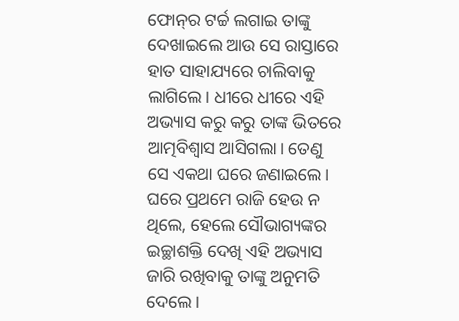ଫୋନ୍‌ର ଟର୍ଚ୍ଚ ଲଗାଇ ତାଙ୍କୁ ଦେଖାଇଲେ ଆଉ ସେ ରାସ୍ତାରେ ହାତ ସାହାଯ୍ୟରେ ଚାଲିବାକୁ ଲାଗିଲେ। ଧୀରେ ଧୀରେ ଏହି ଅଭ୍ୟାସ କରୁ କରୁ ତାଙ୍କ ଭିତରେ ଆତ୍ମବିଶ୍ୱାସ ଆସିଗଲା। ତେଣୁ ସେ ଏକଥା ଘରେ ଜଣାଇଲେ। ଘରେ ପ୍ରଥମେ ରାଜି ହେଉ ନ ଥିଲେ, ହେଲେ ସୌଭାଗ୍ୟଙ୍କର ଇଚ୍ଛାଶକ୍ତି ଦେଖି ଏହି ଅଭ୍ୟାସ ଜାରି ରଖିବାକୁ ତାଙ୍କୁ ଅନୁମତି ଦେଲେ।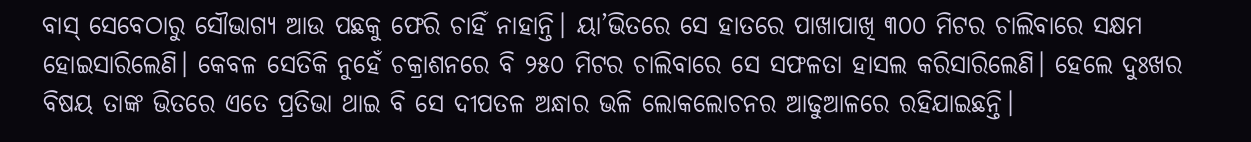ବାସ୍‌ ସେବେଠାରୁ ସୌଭାଗ୍ୟ ଆଉ ପଛକୁ ଫେରି ଚାହିଁ ନାହାନ୍ତି। ୟା’ଭିତରେ ସେ ହାତରେ ପାଖାପାଖି ୩୦୦ ମିଟର ଚାଲିବାରେ ସକ୍ଷମ ହୋଇସାରିଲେଣି। କେବଳ ସେତିକି ନୁହେଁ ଚକ୍ରାଶନରେ ବି ୨୫୦ ମିଟର ଚାଲିବାରେ ସେ ସଫଳତା ହାସଲ କରିସାରିଲେଣି। ହେଲେ ଦୁଃଖର ବିଷୟ ତାଙ୍କ ଭିତରେ ଏତେ ପ୍ରତିଭା ଥାଇ ବି ସେ ଦୀପତଳ ଅନ୍ଧାର ଭଳି ଲୋକଲୋଚନର ଆଢୁଆଳରେ ରହିଯାଇଛନ୍ତି।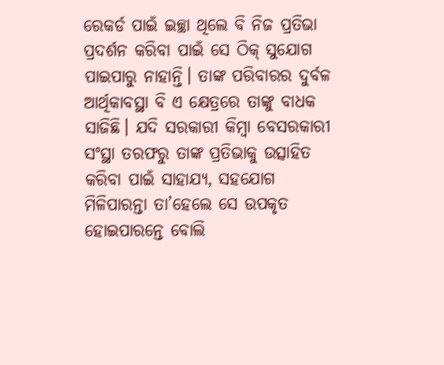ରେକର୍ଡ ପାଇଁ ଇଚ୍ଛା ଥିଲେ ବି ନିଜ ପ୍ରତିଭା ପ୍ରଦର୍ଶନ କରିବା ପାଇଁ ସେ ଠିକ୍‌ ସୁଯୋଗ ପାଇପାରୁ ନାହାନ୍ତି। ତାଙ୍କ ପରିବାରର ଦୁର୍ବଳ ଆର୍ଥିକାବସ୍ଥା ବି ଏ କ୍ଷେତ୍ରରେ ତାଙ୍କୁ ବାଧକ ସାଜିଛି। ଯଦି ସରକାରୀ କିମ୍ବା ବେସରକାରୀ ସଂସ୍ଥା ତରଫରୁ ତାଙ୍କ ପ୍ରତିଭାକୁ ଉତ୍ସାହିତ କରିବା ପାଇଁ ସାହାଯ୍ୟ, ସହଯୋଗ ମିଳିପାରନ୍ତା ତା’ହେଲେ ସେ ଉପକୃତ ହୋଇପାରନ୍ତେ ବୋଲି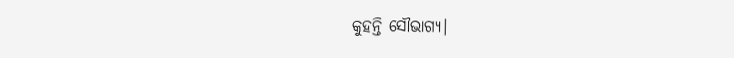କୁହନ୍ତି ସୌଭାଗ୍ୟ।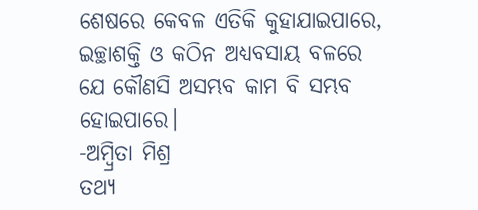ଶେଷରେ କେବଳ ଏତିକି କୁହାଯାଇପାରେ, ଇଚ୍ଛାଶକ୍ତି ଓ କଠିନ ଅଧ୍ୟବସାୟ ବଳରେ ଯେ କୌଣସି ଅସମ୍ଭବ କାମ ବି ସମ୍ଭବ ହୋଇପାରେ।
-ଅମ୍ବ୍ରିତା ମିଶ୍ର
ତଥ୍ୟ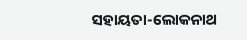ସହାୟତା-ଲୋକନାଥ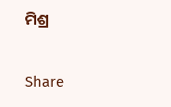ମିଶ୍ର

Share